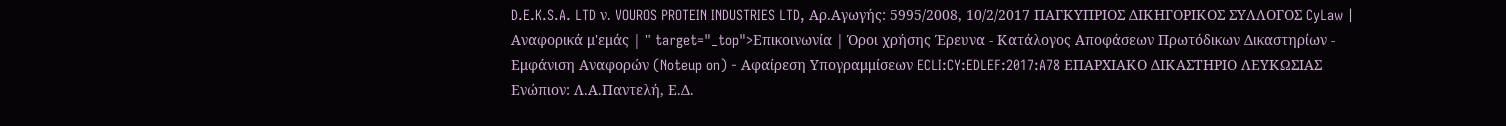D.E.K.S.A. LTD ν. VOUROS PROTEIN INDUSTRIES LTD, Αρ.Αγωγής: 5995/2008, 10/2/2017 ΠΑΓΚΥΠΡΙΟΣ ΔΙΚΗΓΟΡΙΚΟΣ ΣΥΛΛΟΓΟΣ CyLaw | Αναφορικά μ'εμάς | " target="_top">Επικοινωνία | Όροι χρήσης Έρευνα - Κατάλογος Αποφάσεων Πρωτόδικων Δικαστηρίων - Εμφάνιση Αναφορών (Noteup on) - Αφαίρεση Υπογραμμίσεων ECLI:CY:EDLEF:2017:A78 ΕΠΑΡΧΙΑΚΟ ΔΙΚΑΣΤΗΡΙΟ ΛΕΥΚΩΣΙΑΣ Ενώπιον: Λ.Α.Παντελή, Ε.Δ.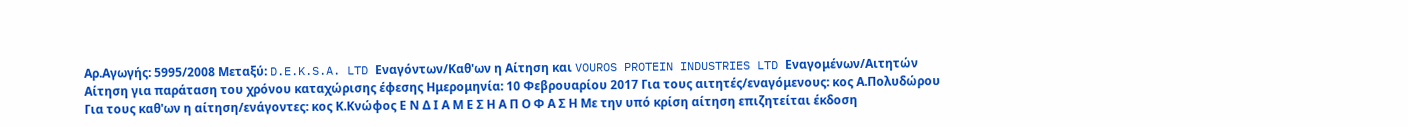Αρ.Αγωγής: 5995/2008 Μεταξύ: D.E.K.S.A. LTD Εναγόντων/Καθ'ων η Αίτηση και VOUROS PROTEIN INDUSTRIES LTD Εναγομένων/Αιτητών Αίτηση για παράταση του χρόνου καταχώρισης έφεσης Ημερομηνία: 10 Φεβρουαρίου 2017 Για τους αιτητές/εναγόμενους: κος Α.Πολυδώρου Για τους καθ'ων η αίτηση/ενάγοντες: κος Κ.Κνώφος Ε Ν Δ Ι Α Μ Ε Σ Η Α Π Ο Φ Α Σ Η Με την υπό κρίση αίτηση επιζητείται έκδοση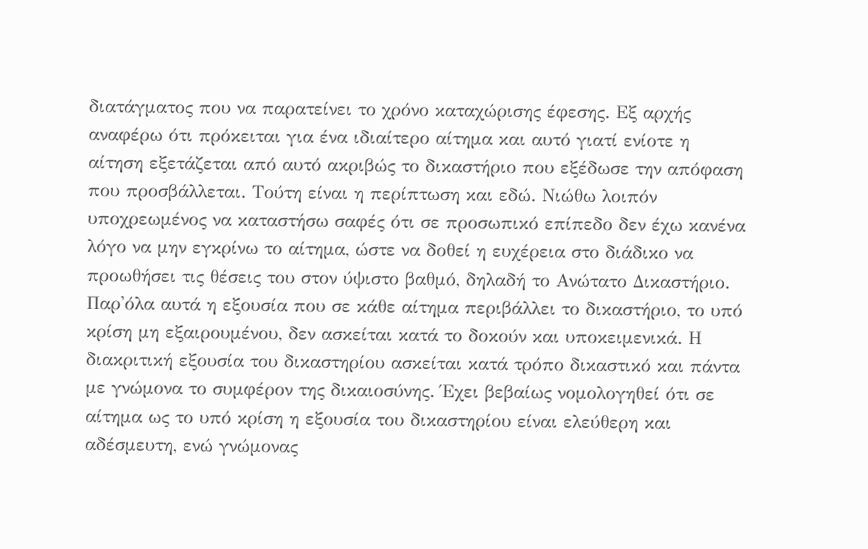διατάγματος που να παρατείνει το χρόνο καταχώρισης έφεσης. Εξ αρχής αναφέρω ότι πρόκειται για ένα ιδιαίτερο αίτημα και αυτό γιατί ενίοτε η αίτηση εξετάζεται από αυτό ακριβώς το δικαστήριο που εξέδωσε την απόφαση που προσβάλλεται. Τούτη είναι η περίπτωση και εδώ. Νιώθω λοιπόν υποχρεωμένος να καταστήσω σαφές ότι σε προσωπικό επίπεδο δεν έχω κανένα λόγο να μην εγκρίνω το αίτημα, ώστε να δοθεί η ευχέρεια στο διάδικο να προωθήσει τις θέσεις του στον ύψιστο βαθμό, δηλαδή το Ανώτατο Δικαστήριο. Παρ'όλα αυτά η εξουσία που σε κάθε αίτημα περιβάλλει το δικαστήριο, το υπό κρίση μη εξαιρουμένου, δεν ασκείται κατά το δοκούν και υποκειμενικά. Η διακριτική εξουσία του δικαστηρίου ασκείται κατά τρόπο δικαστικό και πάντα με γνώμονα το συμφέρον της δικαιοσύνης. Έχει βεβαίως νομολογηθεί ότι σε αίτημα ως το υπό κρίση η εξουσία του δικαστηρίου είναι ελεύθερη και αδέσμευτη, ενώ γνώμονας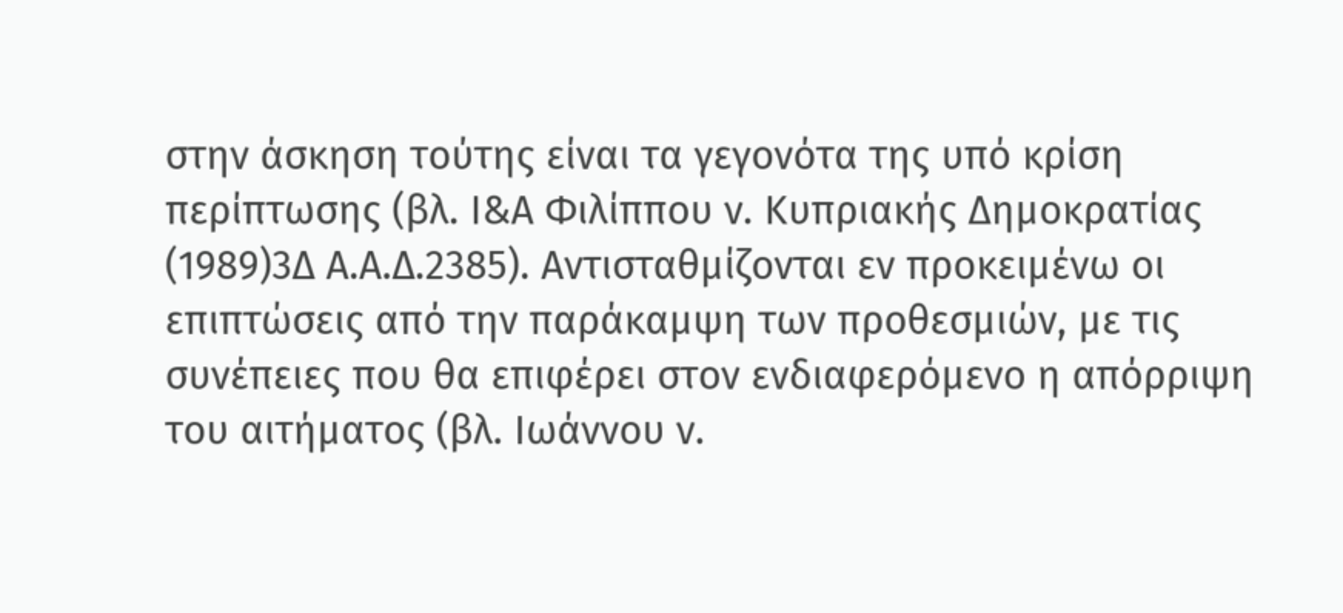στην άσκηση τούτης είναι τα γεγονότα της υπό κρίση περίπτωσης (βλ. Ι&Α Φιλίππου ν. Κυπριακής Δημοκρατίας
(1989)3Δ Α.Α.Δ.2385). Αντισταθμίζονται εν προκειμένω οι επιπτώσεις από την παράκαμψη των προθεσμιών, με τις συνέπειες που θα επιφέρει στον ενδιαφερόμενο η απόρριψη του αιτήματος (βλ. Ιωάννου ν.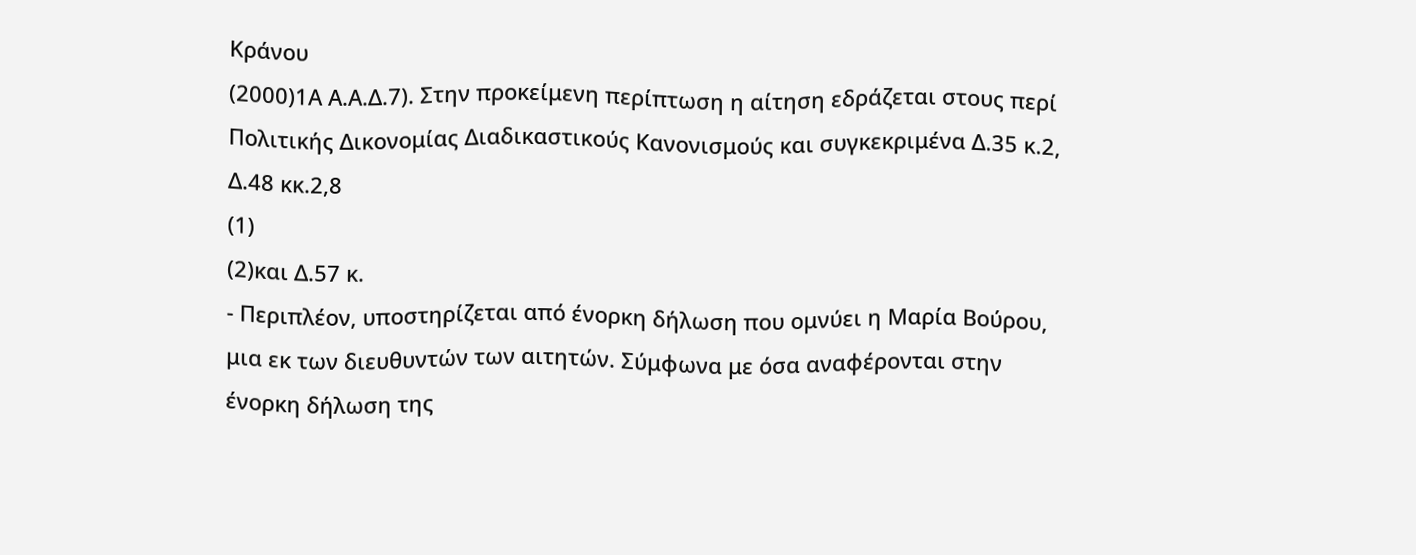Κράνου
(2000)1Α Α.Α.Δ.7). Στην προκείμενη περίπτωση η αίτηση εδράζεται στους περί Πολιτικής Δικονομίας Διαδικαστικούς Κανονισμούς και συγκεκριμένα Δ.35 κ.2, Δ.48 κκ.2,8
(1)
(2)και Δ.57 κ.
- Περιπλέον, υποστηρίζεται από ένορκη δήλωση που ομνύει η Μαρία Βούρου, μια εκ των διευθυντών των αιτητών. Σύμφωνα με όσα αναφέρονται στην ένορκη δήλωση της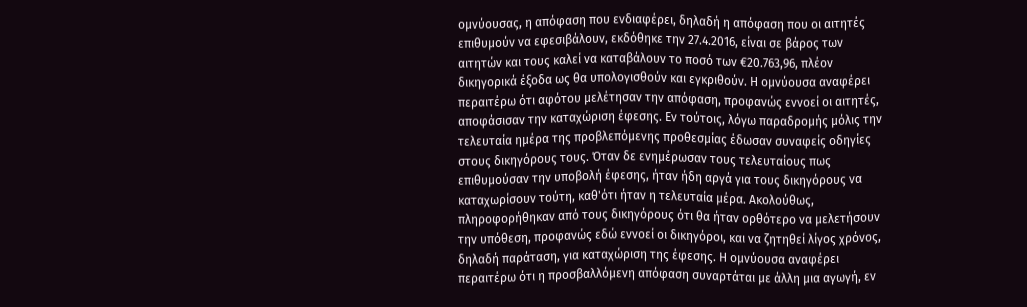ομνύουσας, η απόφαση που ενδιαφέρει, δηλαδή η απόφαση που οι αιτητές επιθυμούν να εφεσιβάλουν, εκδόθηκε την 27.4.2016, είναι σε βάρος των αιτητών και τους καλεί να καταβάλουν το ποσό των €20.763,96, πλέον δικηγορικά έξοδα ως θα υπολογισθούν και εγκριθούν. Η ομνύουσα αναφέρει περαιτέρω ότι αφότου μελέτησαν την απόφαση, προφανώς εννοεί οι αιτητές, αποφάσισαν την καταχώριση έφεσης. Εν τούτοις, λόγω παραδρομής μόλις την τελευταία ημέρα της προβλεπόμενης προθεσμίας έδωσαν συναφείς οδηγίες στους δικηγόρους τους. Όταν δε ενημέρωσαν τους τελευταίους πως επιθυμούσαν την υποβολή έφεσης, ήταν ήδη αργά για τους δικηγόρους να καταχωρίσουν τούτη, καθ'ότι ήταν η τελευταία μέρα. Ακολούθως, πληροφορήθηκαν από τους δικηγόρους ότι θα ήταν ορθότερο να μελετήσουν την υπόθεση, προφανώς εδώ εννοεί οι δικηγόροι, και να ζητηθεί λίγος χρόνος, δηλαδή παράταση, για καταχώριση της έφεσης. Η ομνύουσα αναφέρει περαιτέρω ότι η προσβαλλόμενη απόφαση συναρτάται με άλλη μια αγωγή, εν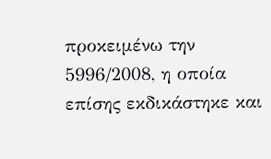προκειμένω την 5996/2008, η οποία επίσης εκδικάστηκε και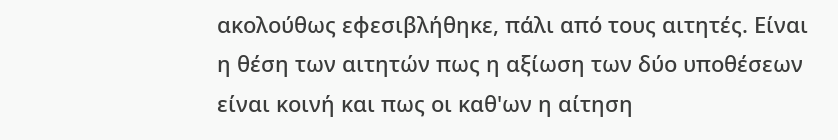ακολούθως εφεσιβλήθηκε, πάλι από τους αιτητές. Είναι η θέση των αιτητών πως η αξίωση των δύο υποθέσεων είναι κοινή και πως οι καθ'ων η αίτηση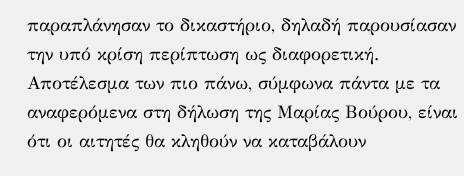παραπλάνησαν το δικαστήριο, δηλαδή παρουσίασαν την υπό κρίση περίπτωση ως διαφορετική. Αποτέλεσμα των πιο πάνω, σύμφωνα πάντα με τα αναφερόμενα στη δήλωση της Μαρίας Βούρου, είναι ότι οι αιτητές θα κληθούν να καταβάλουν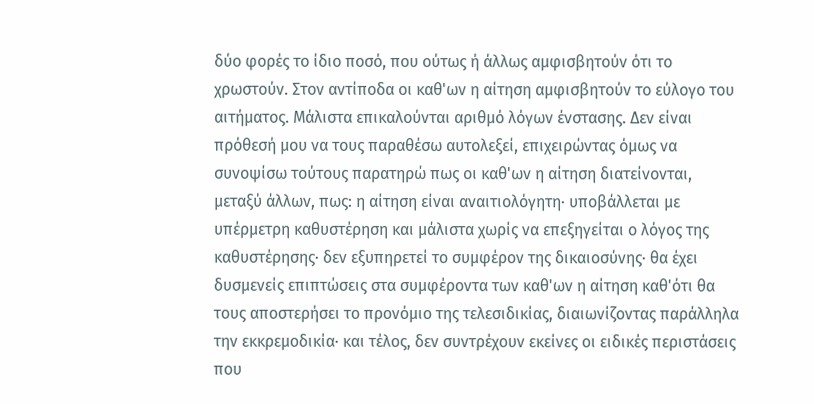δύο φορές το ίδιο ποσό, που ούτως ή άλλως αμφισβητούν ότι το χρωστούν. Στον αντίποδα οι καθ'ων η αίτηση αμφισβητούν το εύλογο του αιτήματος. Μάλιστα επικαλούνται αριθμό λόγων ένστασης. Δεν είναι πρόθεσή μου να τους παραθέσω αυτολεξεί, επιχειρώντας όμως να συνοψίσω τούτους παρατηρώ πως οι καθ'ων η αίτηση διατείνονται, μεταξύ άλλων, πως: η αίτηση είναι αναιτιολόγητη· υποβάλλεται με υπέρμετρη καθυστέρηση και μάλιστα χωρίς να επεξηγείται ο λόγος της καθυστέρησης· δεν εξυπηρετεί το συμφέρον της δικαιοσύνης· θα έχει δυσμενείς επιπτώσεις στα συμφέροντα των καθ'ων η αίτηση καθ'ότι θα τους αποστερήσει το προνόμιο της τελεσιδικίας, διαιωνίζοντας παράλληλα την εκκρεμοδικία· και τέλος, δεν συντρέχουν εκείνες οι ειδικές περιστάσεις που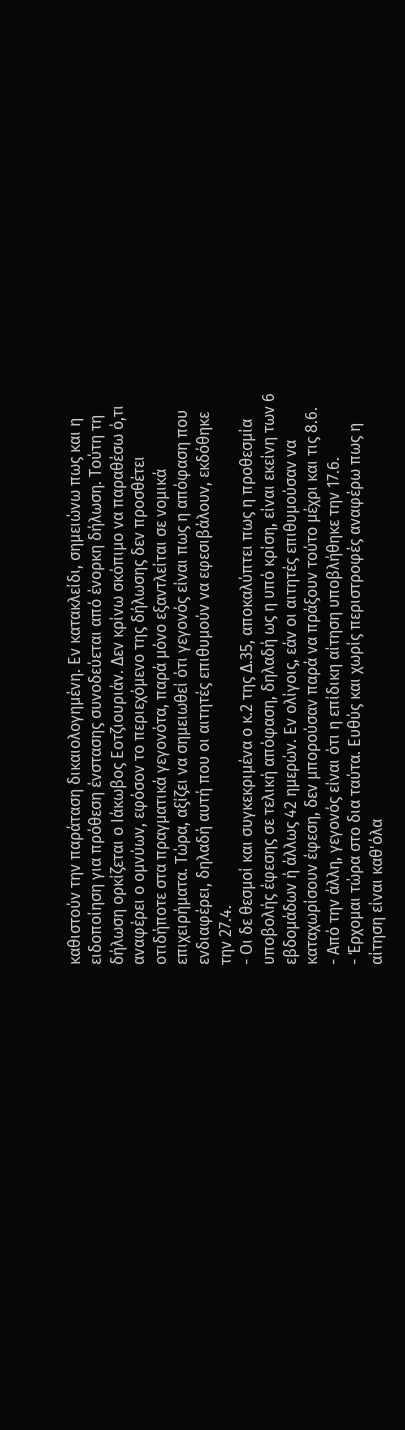καθιστούν την παράταση δικαιολογημένη. Εν κατακλείδι, σημειώνω πως και η ειδοποίηση για πρόθεση ένστασης συνοδεύεται από ένορκη δήλωση. Τούτη τη δήλωση ορκίζεται ο Ιάκωβος Εοτζιουριάν. Δεν κρίνω σκόπιμο να παραθέσω ό,τι αναφέρει ο ομνύων, εφόσον το περιεχόμενο της δήλωσης δεν προσθέτει οτιδήποτε στα πραγματικά γεγονότα, παρά μόνο εξαντλείται σε νομικά επιχειρήματα. Τώρα, αξίζει να σημειωθεί ότι γεγονός είναι πως η απόφαση που ενδιαφέρει, δηλαδή αυτή που οι αιτητές επιθυμούν να εφεσιβάλουν, εκδόθηκε την 27.4.
- Οι δε θεσμοί και συγκεκριμένα ο κ.2 της Δ.35, αποκαλύπτει πως η προθεσμία υποβολής έφεσης σε τελική απόφαση, δηλαδή ως η υπό κρίση, είναι εκείνη των 6 εβδομάδων ή άλλως 42 ημερών. Εν ολίγοις, εάν οι αιτητές επιθυμούσαν να καταχωρίσουν έφεση, δεν μπορούσαν παρά να πράξουν τούτο μέχρι και τις 8.6.
- Από την άλλη, γεγονός είναι ότι η επίδικη αίτηση υποβλήθηκε την 17.6.
- Έρχομαι τώρα στο δια ταύτα. Ευθύς και χωρίς περιστροφές αναφέρω πως η αίτηση είναι καθ'όλα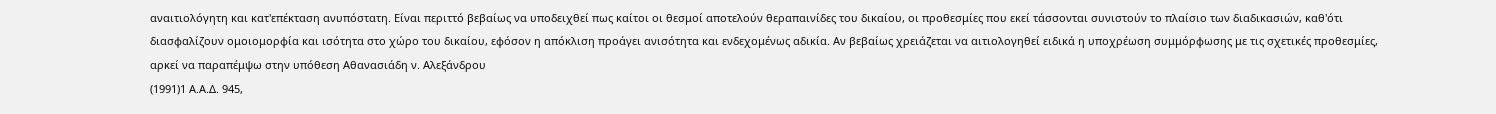αναιτιολόγητη και κατ'επέκταση ανυπόστατη. Είναι περιττό βεβαίως να υποδειχθεί πως καίτοι οι θεσμοί αποτελούν θεραπαινίδες του δικαίου, οι προθεσμίες που εκεί τάσσονται συνιστούν το πλαίσιο των διαδικασιών, καθ'ότι διασφαλίζουν ομοιομορφία και ισότητα στο χώρο του δικαίου, εφόσον η απόκλιση προάγει ανισότητα και ενδεχομένως αδικία. Αν βεβαίως χρειάζεται να αιτιολογηθεί ειδικά η υποχρέωση συμμόρφωσης με τις σχετικές προθεσμίες, αρκεί να παραπέμψω στην υπόθεση Αθανασιάδη ν. Αλεξάνδρου
(1991)1 Α.Α.Δ. 945,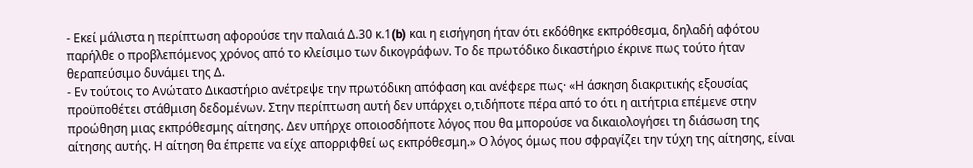- Εκεί μάλιστα η περίπτωση αφορούσε την παλαιά Δ.30 κ.1(b) και η εισήγηση ήταν ότι εκδόθηκε εκπρόθεσμα, δηλαδή αφότου παρήλθε ο προβλεπόμενος χρόνος από το κλείσιμο των δικογράφων. Το δε πρωτόδικο δικαστήριο έκρινε πως τούτο ήταν θεραπεύσιμο δυνάμει της Δ.
- Εν τούτοις το Ανώτατο Δικαστήριο ανέτρεψε την πρωτόδικη απόφαση και ανέφερε πως· «Η άσκηση διακριτικής εξουσίας προϋποθέτει στάθμιση δεδομένων. Στην περίπτωση αυτή δεν υπάρχει ο,τιδήποτε πέρα από το ότι η αιτήτρια επέμενε στην προώθηση μιας εκπρόθεσμης αίτησης. Δεν υπήρχε οποιοσδήποτε λόγος που θα μπορούσε να δικαιολογήσει τη διάσωση της αίτησης αυτής. Η αίτηση θα έπρεπε να είχε απορριφθεί ως εκπρόθεσμη.» Ο λόγος όμως που σφραγίζει την τύχη της αίτησης, είναι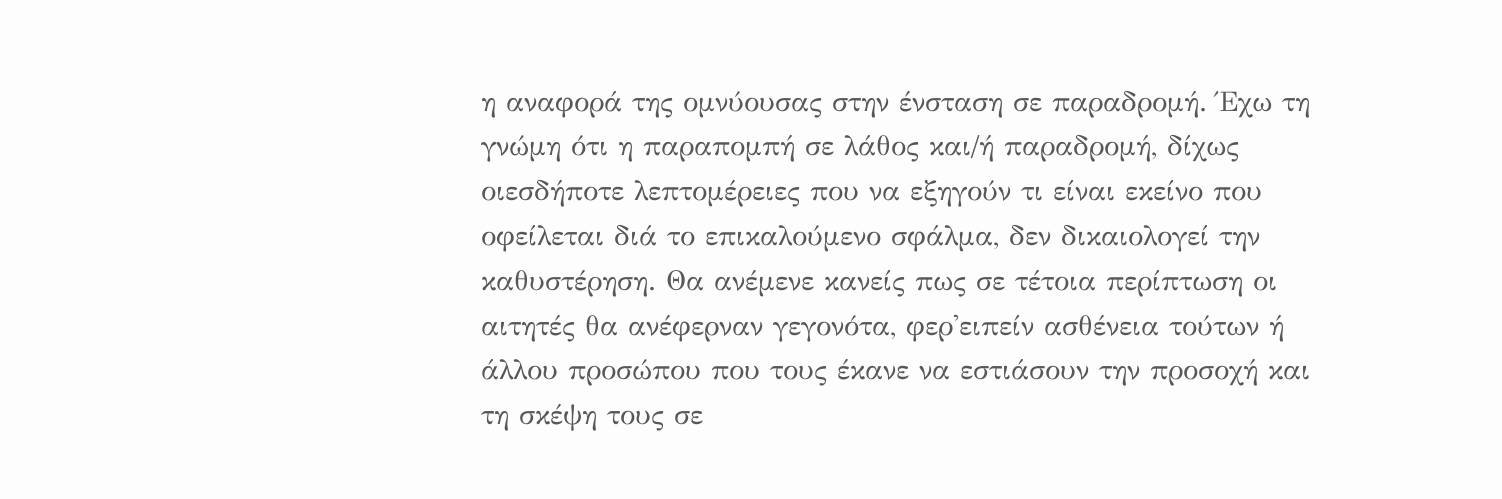η αναφορά της ομνύουσας στην ένσταση σε παραδρομή. Έχω τη γνώμη ότι η παραπομπή σε λάθος και/ή παραδρομή, δίχως οιεσδήποτε λεπτομέρειες που να εξηγούν τι είναι εκείνο που οφείλεται διά το επικαλούμενο σφάλμα, δεν δικαιολογεί την καθυστέρηση. Θα ανέμενε κανείς πως σε τέτοια περίπτωση οι αιτητές θα ανέφερναν γεγονότα, φερ'ειπείν ασθένεια τούτων ή άλλου προσώπου που τους έκανε να εστιάσουν την προσοχή και τη σκέψη τους σε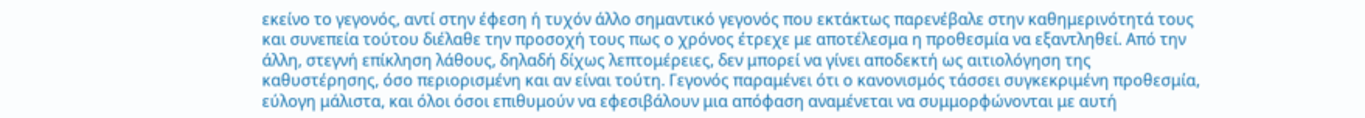εκείνο το γεγονός, αντί στην έφεση ή τυχόν άλλο σημαντικό γεγονός που εκτάκτως παρενέβαλε στην καθημερινότητά τους και συνεπεία τούτου διέλαθε την προσοχή τους πως ο χρόνος έτρεχε με αποτέλεσμα η προθεσμία να εξαντληθεί. Από την άλλη, στεγνή επίκληση λάθους, δηλαδή δίχως λεπτομέρειες, δεν μπορεί να γίνει αποδεκτή ως αιτιολόγηση της καθυστέρησης, όσο περιορισμένη και αν είναι τούτη. Γεγονός παραμένει ότι ο κανονισμός τάσσει συγκεκριμένη προθεσμία, εύλογη μάλιστα, και όλοι όσοι επιθυμούν να εφεσιβάλουν μια απόφαση αναμένεται να συμμορφώνονται με αυτή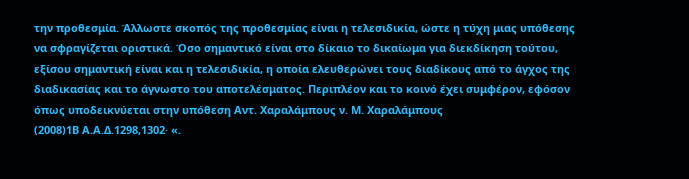την προθεσμία. Άλλωστε σκοπός της προθεσμίας είναι η τελεσιδικία, ώστε η τύχη μιας υπόθεσης να σφραγίζεται οριστικά. Όσο σημαντικό είναι στο δίκαιο το δικαίωμα για διεκδίκηση τούτου, εξίσου σημαντική είναι και η τελεσιδικία, η οποία ελευθερώνει τους διαδίκους από το άγχος της διαδικασίας και το άγνωστο του αποτελέσματος. Περιπλέον και το κοινό έχει συμφέρον, εφόσον όπως υποδεικνύεται στην υπόθεση Αντ. Χαραλάμπους ν. Μ. Χαραλάμπους
(2008)1Β Α.Α.Δ.1298,1302· «.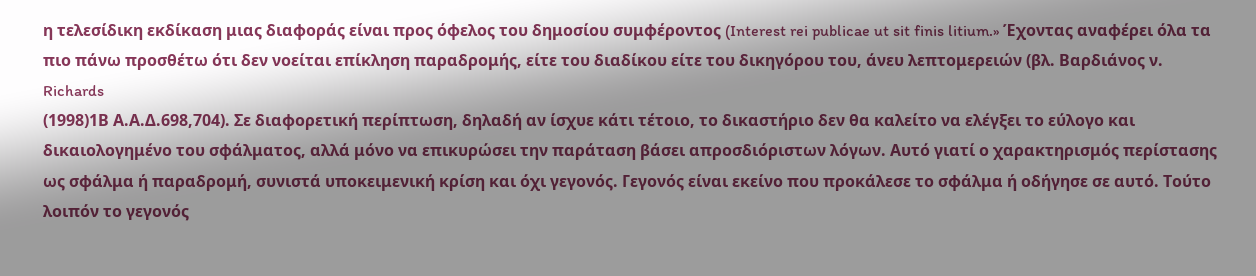η τελεσίδικη εκδίκαση μιας διαφοράς είναι προς όφελος του δημοσίου συμφέροντος (Interest rei publicae ut sit finis litium.» Έχοντας αναφέρει όλα τα πιο πάνω προσθέτω ότι δεν νοείται επίκληση παραδρομής, είτε του διαδίκου είτε του δικηγόρου του, άνευ λεπτομερειών (βλ. Βαρδιάνος ν. Richards
(1998)1Β Α.Α.Δ.698,704). Σε διαφορετική περίπτωση, δηλαδή αν ίσχυε κάτι τέτοιο, το δικαστήριο δεν θα καλείτο να ελέγξει το εύλογο και δικαιολογημένο του σφάλματος, αλλά μόνο να επικυρώσει την παράταση βάσει απροσδιόριστων λόγων. Αυτό γιατί ο χαρακτηρισμός περίστασης ως σφάλμα ή παραδρομή, συνιστά υποκειμενική κρίση και όχι γεγονός. Γεγονός είναι εκείνο που προκάλεσε το σφάλμα ή οδήγησε σε αυτό. Τούτο λοιπόν το γεγονός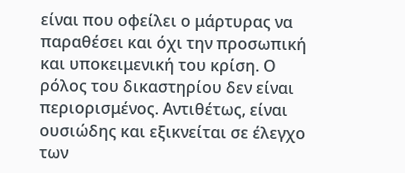είναι που οφείλει ο μάρτυρας να παραθέσει και όχι την προσωπική και υποκειμενική του κρίση. Ο ρόλος του δικαστηρίου δεν είναι περιορισμένος. Αντιθέτως, είναι ουσιώδης και εξικνείται σε έλεγχο των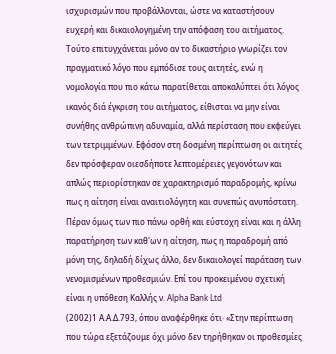ισχυρισμών που προβάλλονται, ώστε να καταστήσουν ευχερή και δικαιολογημένη την απόφαση του αιτήματος. Τούτο επιτυγχάνεται μόνο αν το δικαστήριο γνωρίζει τον πραγματικό λόγο που εμπόδισε τους αιτητές, ενώ η νομολογία που πιο κάτω παρατίθεται αποκαλύπτει ότι λόγος ικανός διά έγκριση του αιτήματος, είθισται να μην είναι συνήθης ανθρώπινη αδυναμία, αλλά περίσταση που εκφεύγει των τετριμμένων. Εφόσον στη δοσμένη περίπτωση οι αιτητές δεν πρόσφεραν οιεσδήποτε λεπτομέρειες γεγονότων και απλώς περιορίστηκαν σε χαρακτηρισμό παραδρομής, κρίνω πως η αίτηση είναι αναιτιολόγητη και συνεπώς ανυπόστατη. Πέραν όμως των πιο πάνω ορθή και εύστοχη είναι και η άλλη παρατήρηση των καθ'ων η αίτηση, πως η παραδρομή από μόνη της, δηλαδή δίχως άλλο, δεν δικαιολογεί παράταση των νενομισμένων προθεσμιών. Επί του προκειμένου σχετική είναι η υπόθεση Καλλής ν. Alpha Bank Ltd
(2002)1 Α.Α.Δ.793, όπου αναφέρθηκε ότι· «Στην περίπτωση που τώρα εξετάζουμε όχι μόνο δεν τηρήθηκαν οι προθεσμίες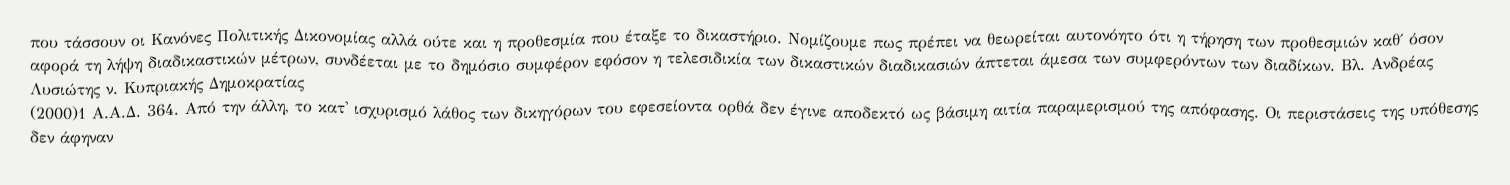που τάσσουν οι Κανόνες Πολιτικής Δικονομίας αλλά ούτε και η προθεσμία που έταξε το δικαστήριο. Νομίζουμε πως πρέπει να θεωρείται αυτονόητο ότι η τήρηση των προθεσμιών καθ΄ όσον αφορά τη λήψη διαδικαστικών μέτρων, συνδέεται με το δημόσιο συμφέρον εφόσον η τελεσιδικία των δικαστικών διαδικασιών άπτεται άμεσα των συμφερόντων των διαδίκων. Βλ. Ανδρέας Λυσιώτης ν. Κυπριακής Δημοκρατίας
(2000)1 Α.Α.Δ. 364. Από την άλλη, το κατ' ισχυρισμό λάθος των δικηγόρων του εφεσείοντα ορθά δεν έγινε αποδεκτό ως βάσιμη αιτία παραμερισμού της απόφασης. Οι περιστάσεις της υπόθεσης δεν άφηναν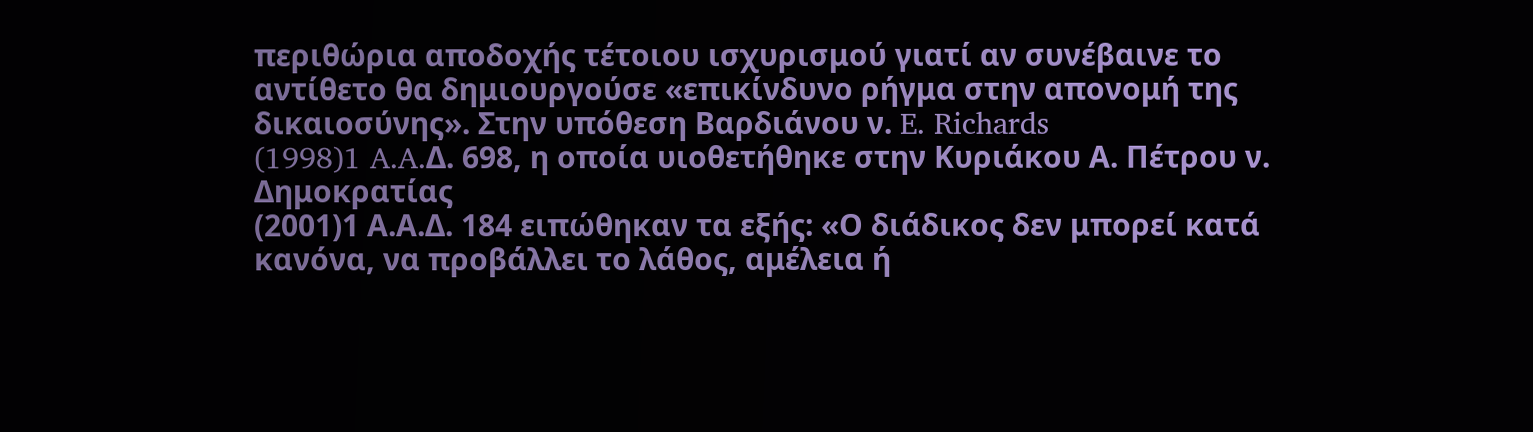περιθώρια αποδοχής τέτοιου ισχυρισμού γιατί αν συνέβαινε το αντίθετο θα δημιουργούσε «επικίνδυνο ρήγμα στην απονομή της δικαιοσύνης». Στην υπόθεση Βαρδιάνου ν. E. Richards
(1998)1 A.A.Δ. 698, η οποία υιοθετήθηκε στην Κυριάκου Α. Πέτρου ν. Δημοκρατίας
(2001)1 Α.Α.Δ. 184 ειπώθηκαν τα εξής: «Ο διάδικος δεν μπορεί κατά κανόνα, να προβάλλει το λάθος, αμέλεια ή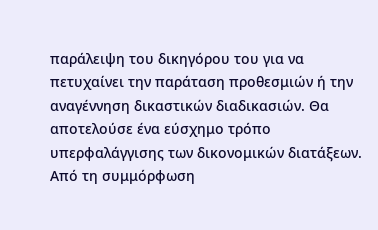παράλειψη του δικηγόρου του για να πετυχαίνει την παράταση προθεσμιών ή την αναγέννηση δικαστικών διαδικασιών. Θα αποτελούσε ένα εύσχημο τρόπο υπερφαλάγγισης των δικονομικών διατάξεων. Από τη συμμόρφωση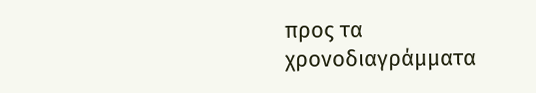προς τα χρονοδιαγράμματα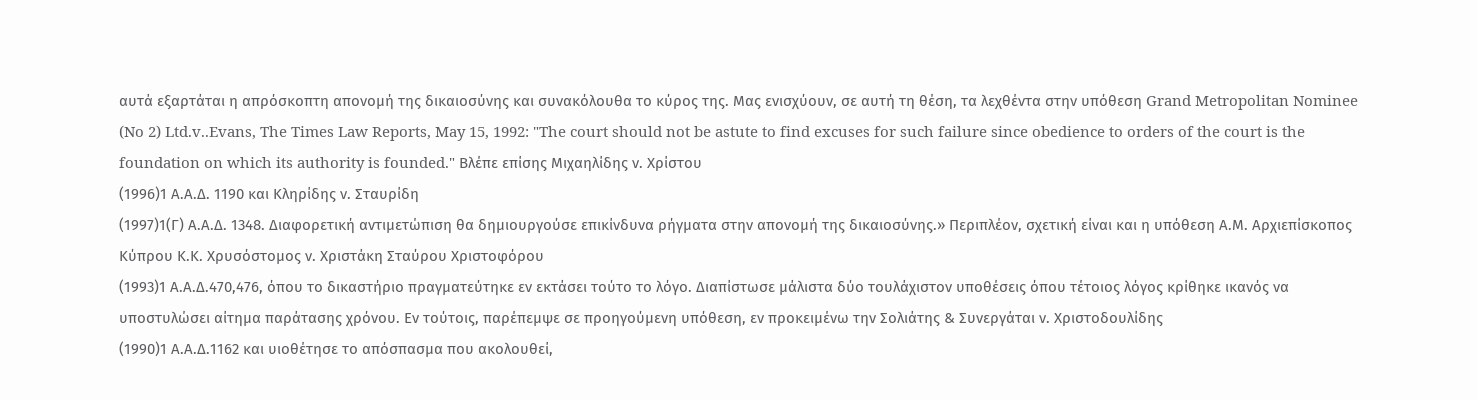αυτά εξαρτάται η απρόσκοπτη απονομή της δικαιοσύνης και συνακόλουθα το κύρος της. Μας ενισχύουν, σε αυτή τη θέση, τα λεχθέντα στην υπόθεση Grand Metropolitan Nominee (No 2) Ltd.v..Evans, The Times Law Reports, May 15, 1992: "The court should not be astute to find excuses for such failure since obedience to orders of the court is the foundation on which its authority is founded." Βλέπε επίσης Μιχαηλίδης ν. Χρίστου
(1996)1 Α.Α.Δ. 1190 και Κληρίδης ν. Σταυρίδη
(1997)1(Γ) Α.Α.Δ. 1348. Διαφορετική αντιμετώπιση θα δημιουργούσε επικίνδυνα ρήγματα στην απονομή της δικαιοσύνης.» Περιπλέον, σχετική είναι και η υπόθεση Α.Μ. Αρχιεπίσκοπος Κύπρου Κ.Κ. Χρυσόστομος ν. Χριστάκη Σταύρου Χριστοφόρου
(1993)1 Α.Α.Δ.470,476, όπου το δικαστήριο πραγματεύτηκε εν εκτάσει τούτο το λόγο. Διαπίστωσε μάλιστα δύο τουλάχιστον υποθέσεις όπου τέτοιος λόγος κρίθηκε ικανός να υποστυλώσει αίτημα παράτασης χρόνου. Εν τούτοις, παρέπεμψε σε προηγούμενη υπόθεση, εν προκειμένω την Σολιάτης & Συνεργάται ν. Χριστοδουλίδης
(1990)1 Α.Α.Δ.1162 και υιοθέτησε το απόσπασμα που ακολουθεί,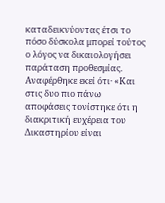καταδεικνύοντας έτσι το πόσο δύσκολα μπορεί τούτος ο λόγος να δικαιολογήσει παράταση προθεσμίας. Αναφέρθηκε εκεί ότι· «Και στις δυο πιο πάνω αποφάσεις τονίστηκε ότι η διακριτική ευχέρεια του Δικαστηρίου είναι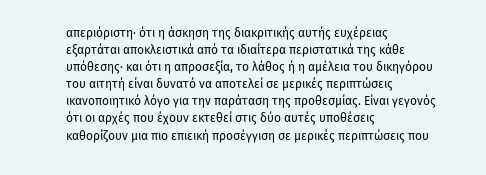απεριόριστη· ότι η άσκηση της διακριτικής αυτής ευχέρειας εξαρτάται αποκλειστικά από τα ιδιαίτερα περιστατικά της κάθε υπόθεσης· και ότι η απροσεξία, το λάθος ή η αμέλεια του δικηγόρου του αιτητή είναι δυνατό να αποτελεί σε μερικές περιπτώσεις ικανοποιητικό λόγο για την παράταση της προθεσμίας. Είναι γεγονός ότι οι αρχές που έχουν εκτεθεί στις δύο αυτές υποθέσεις καθορίζουν μια πιο επιεική προσέγγιση σε μερικές περιπτώσεις που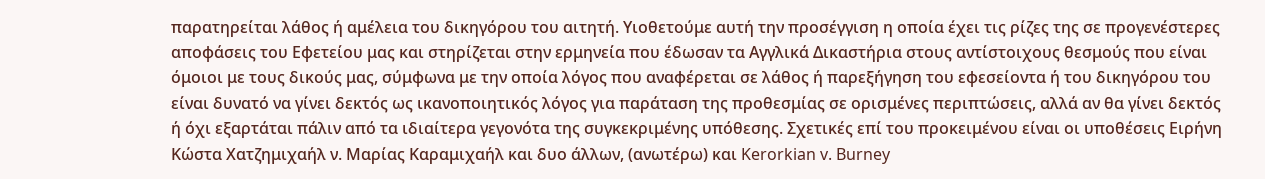παρατηρείται λάθος ή αμέλεια του δικηγόρου του αιτητή. Υιοθετούμε αυτή την προσέγγιση η οποία έχει τις ρίζες της σε προγενέστερες αποφάσεις του Εφετείου μας και στηρίζεται στην ερμηνεία που έδωσαν τα Αγγλικά Δικαστήρια στους αντίστοιχους θεσμούς που είναι όμοιοι με τους δικούς μας, σύμφωνα με την οποία λόγος που αναφέρεται σε λάθος ή παρεξήγηση του εφεσείοντα ή του δικηγόρου του είναι δυνατό να γίνει δεκτός ως ικανοποιητικός λόγος για παράταση της προθεσμίας σε ορισμένες περιπτώσεις, αλλά αν θα γίνει δεκτός ή όχι εξαρτάται πάλιν από τα ιδιαίτερα γεγονότα της συγκεκριμένης υπόθεσης. Σχετικές επί του προκειμένου είναι οι υποθέσεις Ειρήνη Κώστα Χατζημιχαήλ ν. Μαρίας Καραμιχαήλ και δυο άλλων, (ανωτέρω) και Kerorkian v. Burney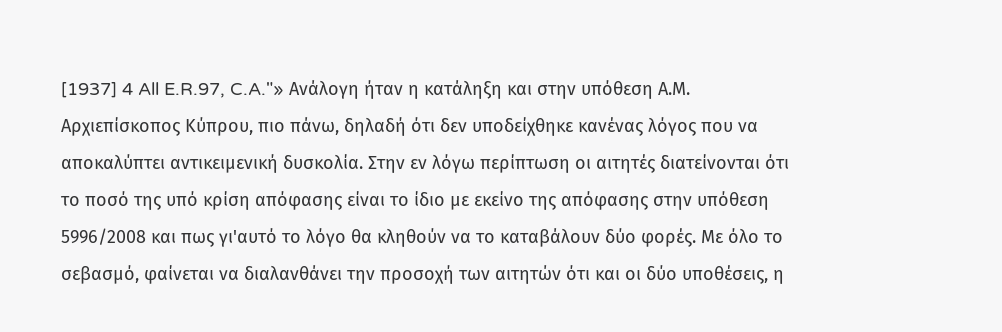[1937] 4 All E.R.97, C.A."» Ανάλογη ήταν η κατάληξη και στην υπόθεση Α.Μ. Αρχιεπίσκοπος Κύπρου, πιο πάνω, δηλαδή ότι δεν υποδείχθηκε κανένας λόγος που να αποκαλύπτει αντικειμενική δυσκολία. Στην εν λόγω περίπτωση οι αιτητές διατείνονται ότι το ποσό της υπό κρίση απόφασης είναι το ίδιο με εκείνο της απόφασης στην υπόθεση 5996/2008 και πως γι'αυτό το λόγο θα κληθούν να το καταβάλουν δύο φορές. Με όλο το σεβασμό, φαίνεται να διαλανθάνει την προσοχή των αιτητών ότι και οι δύο υποθέσεις, η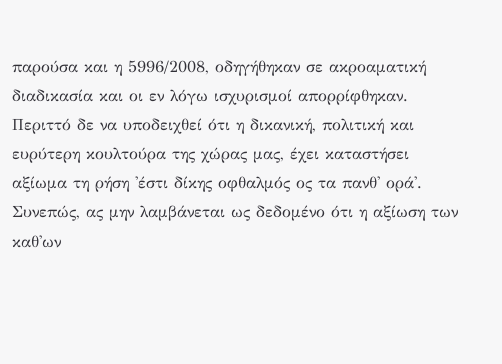παρούσα και η 5996/2008, οδηγήθηκαν σε ακροαματική διαδικασία και οι εν λόγω ισχυρισμοί απορρίφθηκαν. Περιττό δε να υποδειχθεί ότι η δικανική, πολιτική και ευρύτερη κουλτούρα της χώρας μας, έχει καταστήσει αξίωμα τη ρήση 'έστι δίκης οφθαλμός ος τα πανθ' ορά'. Συνεπώς, ας μην λαμβάνεται ως δεδομένο ότι η αξίωση των καθ'ων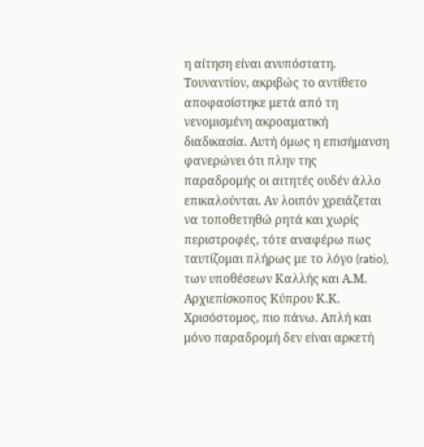η αίτηση είναι ανυπόστατη. Τουναντίον, ακριβώς το αντίθετο αποφασίστηκε μετά από τη νενομισμένη ακροαματική διαδικασία. Αυτή όμως η επισήμανση φανερώνει ότι πλην της παραδρομής οι αιτητές ουδέν άλλο επικαλούνται. Αν λοιπόν χρειάζεται να τοποθετηθώ ρητά και χωρίς περιστροφές, τότε αναφέρω πως ταυτίζομαι πλήρως με το λόγο (ratio), των υποθέσεων Καλλής και Α.Μ. Αρχιεπίσκοπος Κύπρου Κ.Κ. Χρισόστομος, πιο πάνω. Απλή και μόνο παραδρομή δεν είναι αρκετή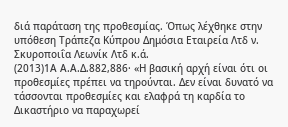διά παράταση της προθεσμίας. Όπως λέχθηκε στην υπόθεση Τράπεζα Κύπρου Δημόσια Εταιρεία Λτδ ν. Σκυροποιΐα Λεωνίκ Λτδ κ.ά.
(2013)1Α Α.Α.Δ.882,886· «Η βασική αρχή είναι ότι οι προθεσμίες πρέπει να τηρούνται. Δεν είναι δυνατό να τάσσονται προθεσμίες και ελαφρά τη καρδία το Δικαστήριο να παραχωρεί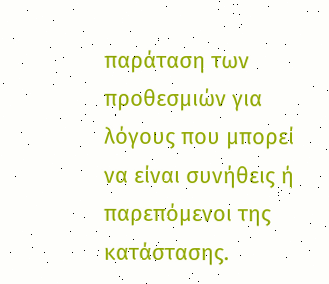παράταση των προθεσμιών για λόγους που μπορεί να είναι συνήθεις ή παρεπόμενοι της κατάστασης.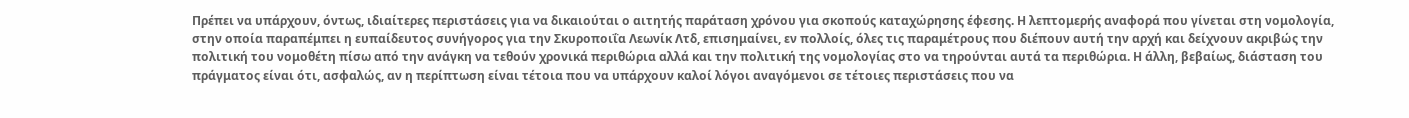Πρέπει να υπάρχουν, όντως, ιδιαίτερες περιστάσεις για να δικαιούται ο αιτητής παράταση χρόνου για σκοπούς καταχώρησης έφεσης. Η λεπτομερής αναφορά που γίνεται στη νομολογία, στην οποία παραπέμπει η ευπαίδευτος συνήγορος για την Σκυροποιΐα Λεωνίκ Λτδ, επισημαίνει, εν πολλοίς, όλες τις παραμέτρους που διέπουν αυτή την αρχή και δείχνουν ακριβώς την πολιτική του νομοθέτη πίσω από την ανάγκη να τεθούν χρονικά περιθώρια αλλά και την πολιτική της νομολογίας στο να τηρούνται αυτά τα περιθώρια. Η άλλη, βεβαίως, διάσταση του πράγματος είναι ότι, ασφαλώς, αν η περίπτωση είναι τέτοια που να υπάρχουν καλοί λόγοι αναγόμενοι σε τέτοιες περιστάσεις που να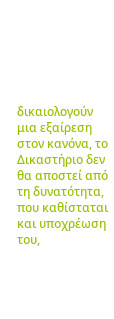δικαιολογούν μια εξαίρεση στον κανόνα, το Δικαστήριο δεν θα αποστεί από τη δυνατότητα, που καθίσταται και υποχρέωση του,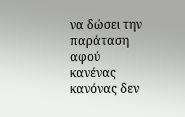να δώσει την παράταση αφού κανένας κανόνας δεν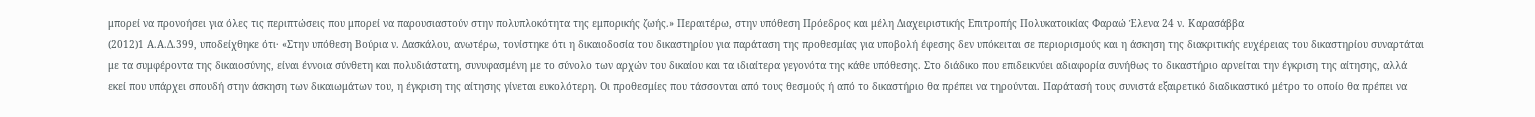μπορεί να προνοήσει για όλες τις περιπτώσεις που μπορεί να παρουσιαστούν στην πολυπλοκότητα της εμπορικής ζωής.» Περαιτέρω, στην υπόθεση Πρόεδρος και μέλη Διαχειριστικής Επιτροπής Πολυκατοικίας Φαραώ Έλενα 24 ν. Καρασάββα
(2012)1 Α.Α.Δ.399, υποδείχθηκε ότι· «Στην υπόθεση Βούρια ν. Δασκάλου, ανωτέρω, τονίστηκε ότι η δικαιοδοσία του δικαστηρίου για παράταση της προθεσμίας για υποβολή έφεσης δεν υπόκειται σε περιορισμούς και η άσκηση της διακριτικής ευχέρειας του δικαστηρίου συναρτάται με τα συμφέροντα της δικαιοσύνης, είναι έννοια σύνθετη και πολυδιάστατη, συνυφασμένη με το σύνολο των αρχών του δικαίου και τα ιδιαίτερα γεγονότα της κάθε υπόθεσης. Στο διάδικο που επιδεικνύει αδιαφορία συνήθως το δικαστήριο αρνείται την έγκριση της αίτησης, αλλά εκεί που υπάρχει σπουδή στην άσκηση των δικαιωμάτων του, η έγκριση της αίτησης γίνεται ευκολότερη. Οι προθεσμίες που τάσσονται από τους θεσμούς ή από το δικαστήριο θα πρέπει να τηρούνται. Παράτασή τους συνιστά εξαιρετικό διαδικαστικό μέτρο το οποίο θα πρέπει να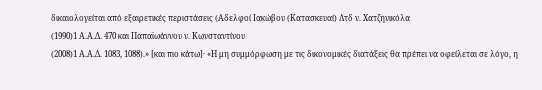δικαιολογείται από εξαιρετικές περιστάσεις (Αδελφοί Ιακώβου (Κατασκευαί) Λτδ ν. Χατζηνικόλα
(1990)1 Α.Α.Δ. 470 και Παπαϊωάννου ν. Κωνσταντίνου
(2008)1 Α.Α.Δ. 1083, 1088).» [και πιο κάτω]· «Η μη συμμόρφωση με τις δικονομικές διατάξεις θα πρέπει να οφείλεται σε λόγο, η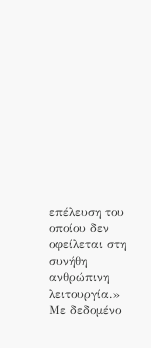επέλευση του οποίου δεν οφείλεται στη συνήθη ανθρώπινη λειτουργία.» Με δεδομένο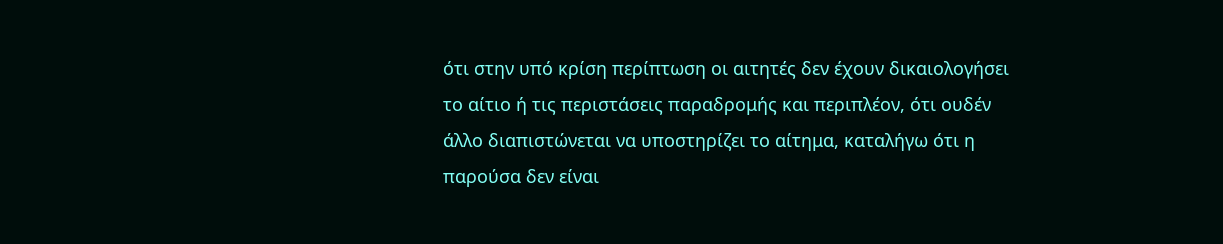ότι στην υπό κρίση περίπτωση οι αιτητές δεν έχουν δικαιολογήσει το αίτιο ή τις περιστάσεις παραδρομής και περιπλέον, ότι ουδέν άλλο διαπιστώνεται να υποστηρίζει το αίτημα, καταλήγω ότι η παρούσα δεν είναι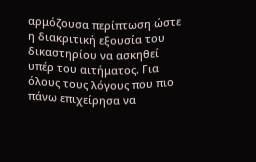αρμόζουσα περίπτωση ώστε η διακριτική εξουσία του δικαστηρίου να ασκηθεί υπέρ του αιτήματος. Για όλους τους λόγους που πιο πάνω επιχείρησα να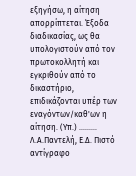εξηγήσω, η αίτηση απορρίπτεται. Έξοδα διαδικασίας, ως θα υπολογιστούν από τον πρωτοκολλητή και εγκριθούν από το δικαστήριο, επιδικάζονται υπέρ των εναγόντων/καθ'ων η αίτηση. (Υπ.) ......... Λ.Α.Παντελή, Ε.Δ. Πιστό αντίγραφο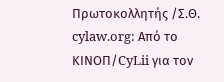Πρωτοκολλητής /Σ.Θ. cylaw.org: Από το ΚΙΝOΠ/CyLii για τον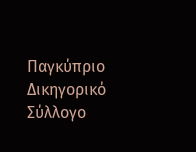Παγκύπριο Δικηγορικό Σύλλογο